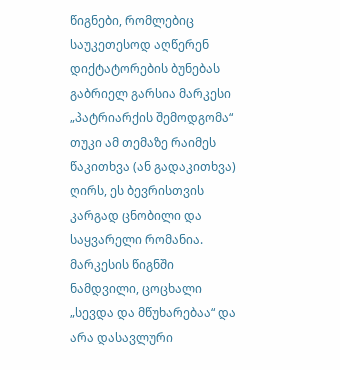წიგნები, რომლებიც საუკეთესოდ აღწერენ დიქტატორების ბუნებას
გაბრიელ გარსია მარკესი „პატრიარქის შემოდგომა“
თუკი ამ თემაზე რაიმეს წაკითხვა (ან გადაკითხვა) ღირს, ეს ბევრისთვის კარგად ცნობილი და საყვარელი რომანია. მარკესის წიგნში ნამდვილი, ცოცხალი „სევდა და მწუხარებაა“ და არა დასავლური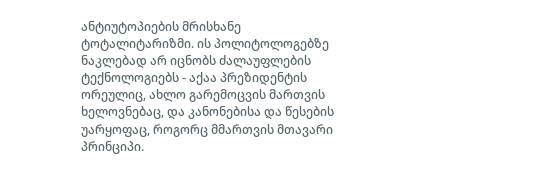ანტიუტოპიების მრისხანე ტოტალიტარიზმი. ის პოლიტოლოგებზე ნაკლებად არ იცნობს ძალაუფლების ტექნოლოგიებს - აქაა პრეზიდენტის ორეულიც, ახლო გარემოცვის მართვის ხელოვნებაც, და კანონებისა და წესების უარყოფაც, როგორც მმართვის მთავარი პრინციპი.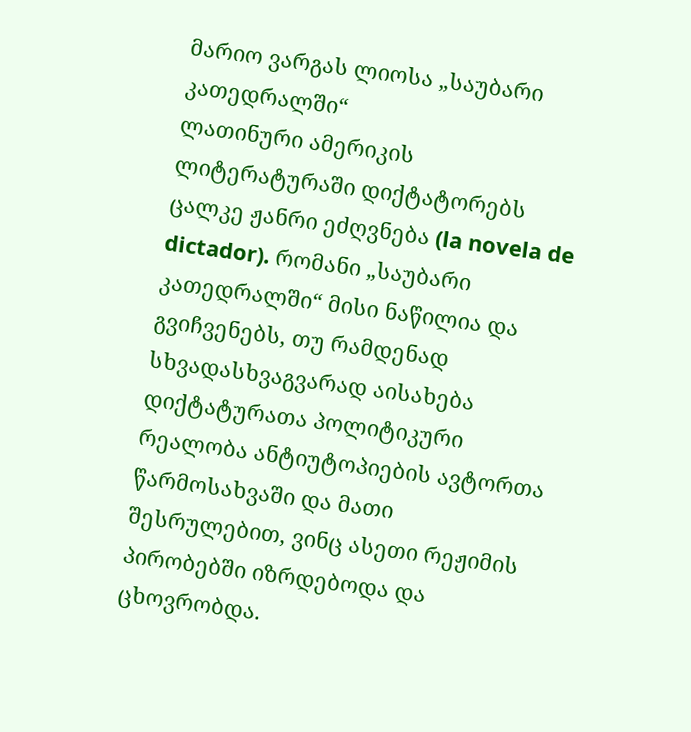მარიო ვარგას ლიოსა „საუბარი კათედრალში“
ლათინური ამერიკის ლიტერატურაში დიქტატორებს ცალკე ჟანრი ეძღვნება (la novela de dictador). რომანი „საუბარი კათედრალში“ მისი ნაწილია და გვიჩვენებს, თუ რამდენად სხვადასხვაგვარად აისახება დიქტატურათა პოლიტიკური რეალობა ანტიუტოპიების ავტორთა წარმოსახვაში და მათი შესრულებით, ვინც ასეთი რეჟიმის პირობებში იზრდებოდა და ცხოვრობდა.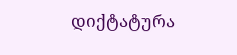დიქტატურა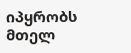იპყრობს მთელ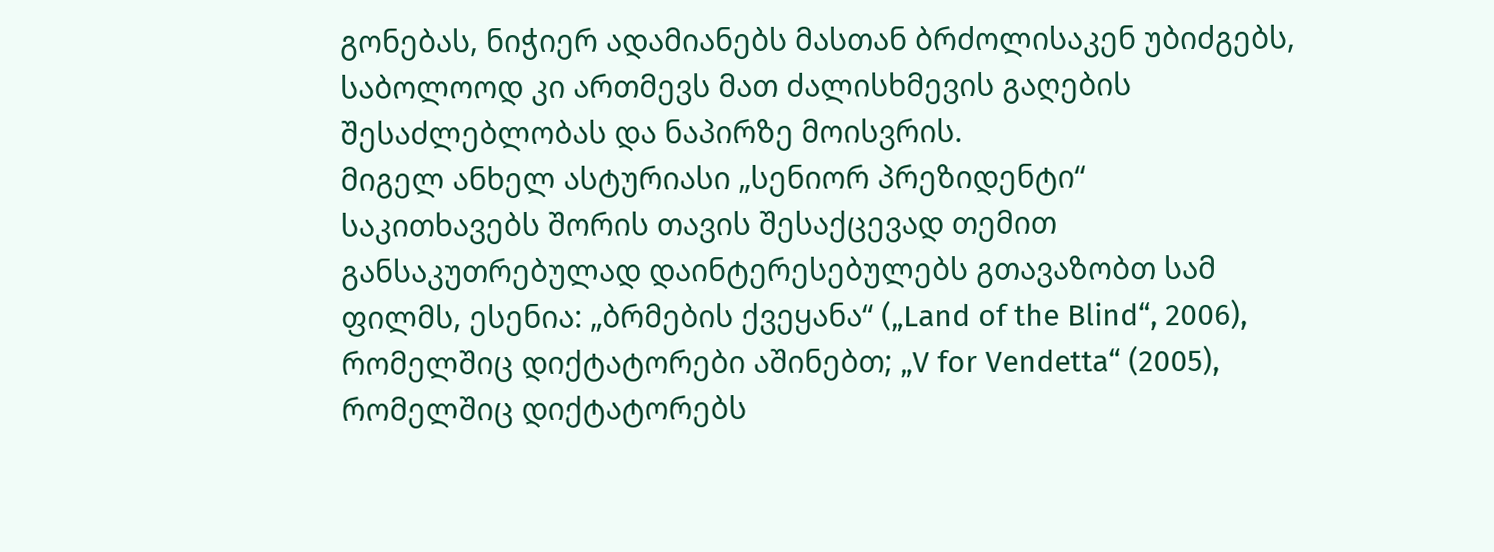გონებას, ნიჭიერ ადამიანებს მასთან ბრძოლისაკენ უბიძგებს, საბოლოოდ კი ართმევს მათ ძალისხმევის გაღების შესაძლებლობას და ნაპირზე მოისვრის.
მიგელ ანხელ ასტურიასი „სენიორ პრეზიდენტი“
საკითხავებს შორის თავის შესაქცევად თემით განსაკუთრებულად დაინტერესებულებს გთავაზობთ სამ ფილმს, ესენია: „ბრმების ქვეყანა“ („Land of the Blind“, 2006), რომელშიც დიქტატორები აშინებთ; „V for Vendetta“ (2005), რომელშიც დიქტატორებს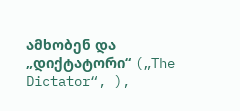ამხობენ და „დიქტატორი“ („The Dictator“, ),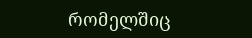რომელშიც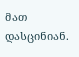მათ დასცინიან.